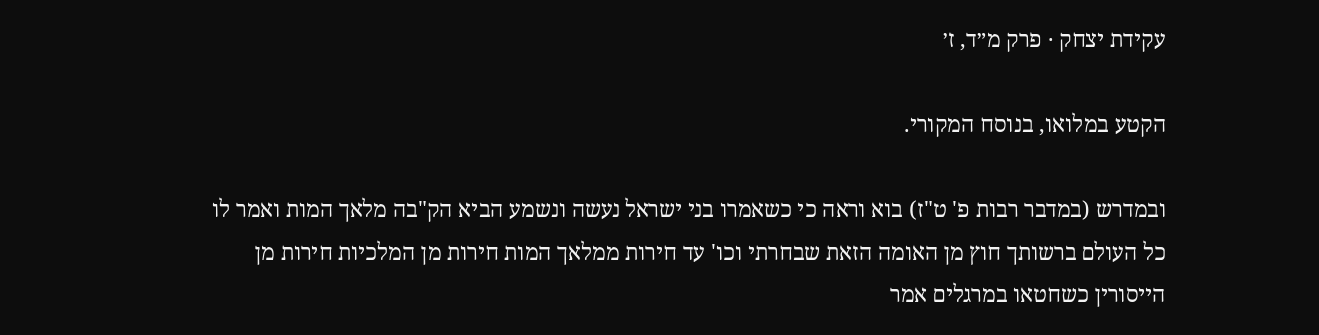עקידת יצחק · פרק מ״ד, ז׳

הקטע במלואו, בנוסח המקורי.

ובמדרש (במדבר רבות פ' ט"ז) בוא וראה כי כשאמרו בני ישראל נעשה ונשמע הביא הק"בה מלאך המות ואמר לו כל העולם ברשותך חוץ מן האומה הזאת שבחרתי וכו' עד חירות ממלאך המות חירות מן המלכיות חירות מן הייסורין כשחטאו במרגלים אמר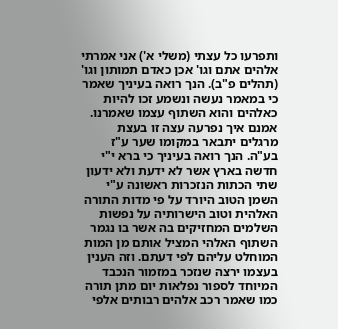ותפרעו כל עצתי (משלי א') אני אמרתי אלהים אתם וגו' אכן כאדם תמותון וגו' (תהלים פ"ב). הנך רואה בעיניך שאמר כי במאמר נעשה ונשמע זכו להיות כאלהים והוא השתוף עצמו שאמרנו. אמנם איך נפרעה עצה זו בעצת מרגלים יתבאר במקומו שער ע"ז בע"ה. הנך רואה בעיניך כי ברא י"י חדשה בארץ אשר לא ידעת ולא ידעון שתי הכתות הנזכרות ראשונה ע"י השמן הטוב היורד על פי מדות התורה האלהית וטוב הישרותיה על נפשות השלמים המחזיקים בה אשר בו נגמר השתוף האלהי המציל אותם מן המות המוחלט עליהם לפי דעתם. וזה הענין בעצמו ירצה שנזכר במזמור הנכבד המיוחד לספור נפלאות יום מתן תורה כמו שאמר רכב אלהים רבותים אלפי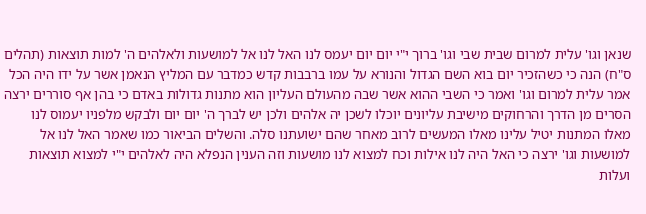שנאן וגו' עלית למרום שבית שבי וגו' ברוך י"י יום יום יעמס לנו האל לנו אל למושעות ולאלהים ה' למות תוצאות (תהלים ס"ח) הנה כי כשהזכיר יום בוא השם הגדול והנורא על עמו ברבבות קדש כמדבר עם המליץ הנאמן אשר על ידו היה הכל אמר עלית למרום וגו' ואמר כי השבי ההוא אשר שבה מהעולם העליון הוא מתנות גדולות באדם כי בהן אף סוררים ירצה הסרים מן הדרך והרחוקים מישיבת עליונים יוכלו לשכן יה אלהים ולכן יש לברך ה' יום יום ולבקש מלפניו יעמוס לנו מאלו המתנות יטיל עלינו מאלו המעשים לרוב מאחר שהם ישועתנו סלה. והשלים הביאור כמו שאמר האל לנו אל למושעות וגו' ירצה כי האל היה לנו אילות וכח למצוא לנו מושעות וזה הענין הנפלא היה לאלהים י"י למצוא תוצאות ועלות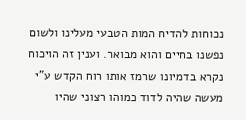נכוחות להדיח המות הטבעי מעלינו ולשום נפשנו בחיים והוא מבואר. וענין זה הויכוח נקרא בדמיונו שרמז אותו רוח הקדש ע"י מעשה שהיה לדוד כמוהו רצוני שהיו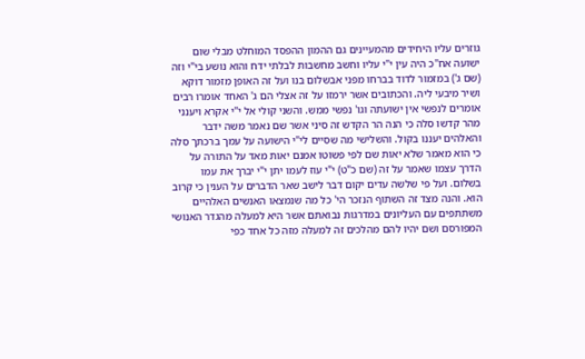גוזרים עליו היחידים מהמעיינים גם ההמון ההפסד המוחלט מבלי שום ישועה אח"כ היה עין י"י עליו וחשב מחשבות לבלתי ידח והוא נושע בי"י וזה (שם ג') במזמור לדוד בברחו מפני אבשלום בנו ועל זה האופן מזמור דוקא ושיר מיבעי ליה. והכתובים אשר ירמזו על זה אצלי הם ג' האחד אומרו רבים אומרים לנפשי אין ישועתה וגו' נפשי ממש. והשני קולי אל י"י אקרא ויענני מהר קדשו סלה כי הנה הר הקדש זה סיני אשר שם נאמר משה ידבר והאלהים יעננו בקול. והשלישי מה שסיים לי"י הישועה על עמך ברכתך סלה כי הוא מאמר שלא יאות שם לפי פשוטו אמנם יאות מאד על התורה על הדרך עצמו שאמר על זה (שם כ"ט) י"י עוז לעמו יתן י"י יברך את עמו בשלום. ועל פי שלשה עדים יקום דבר לישב שאר הדברים על הענין כי קרוב הוא. והנה מצד זה השתוף הנזכר הי' כל מה שנמצאו האנשים האלהיים משתתפים עם העליונים במדרגות נבואתם אשר היא למעלה מהגדר האנושי המפורסם ושם יהיו להם מהלכים זה למעלה מזה כל אחד כפי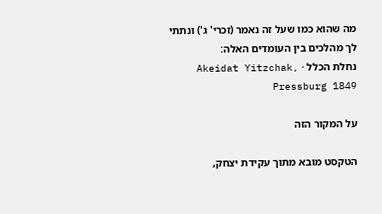מה שהוא כמו שעל זה נאמר (זכרי' ג') ונתתי לך מהלכים בין העומדים האלה:
נחלת הכלל · Akeidat Yitzchak, Pressburg 1849

על המקור הזה

הטקסט מובא מתוך עקידת יצחק,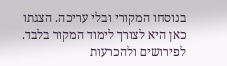בנוסחו המקורי ובלי עריכה. הצגתו כאן היא לצורך לימוד המקור בלבד. לפירושים ולהכרעות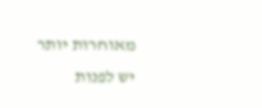מאוחרות יותר יש לפנות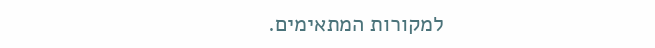למקורות המתאימים.